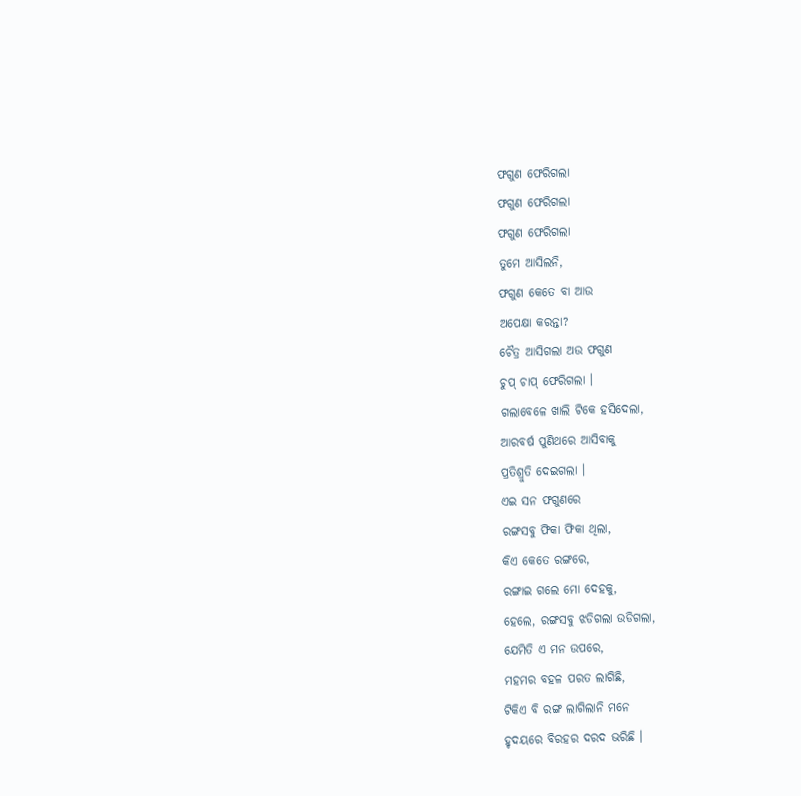ଫଗୁଣ ଫେରିଗଲା
ଫଗୁଣ ଫେରିଗଲା
ଫଗୁଣ ଫେରିଗଲା
ତୁମେ ଆସିଲନି,
ଫଗୁଣ କେତେ ବା ଆଉ
ଅପେକ୍ଷା କରନ୍ତା?
ଚୈତ୍ର ଆସିଗଲା ଅଉ ଫଗୁଣ
ଚୁପ୍ ଚାପ୍ ଫେରିଗଲା ।
ଗଲାବେଳେ ଖାଲି ଟିକେ ହସିଦେଲା,
ଆରବର୍ଷ ପୁଣିଥରେ ଆସିବାକୁ
ପ୍ରତିଶ୍ରୁତି ଦେଇଗଲା ।
ଏଇ ସନ ଫଗୁଣରେ
ରଙ୍ଗସବୁ ଫିକା ଫିକା ଥିଲା,
କିଏ କେତେ ରଙ୍ଗରେ,
ରଙ୍ଗାଇ ଗଲେ ମୋ ଦେହକୁ,
ହେଲେ, ରଙ୍ଗସବୁ ଝଡିଗଲା ଉଡିଗଲା,
ଯେମିତି ଏ ମନ ଉପରେ,
ମହମର ବହଳ ପରତ ଲାଗିଛି,
ଟିକିଏ ବି ରଙ୍ଗ ଲାଗିଲାନି ମନେ
ହୃଦୟରେ ବିରହର ଦରଦ ଭରିଛି ।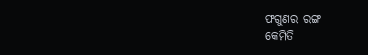ଫଗୁଣର ରଙ୍ଗ
କେମିତି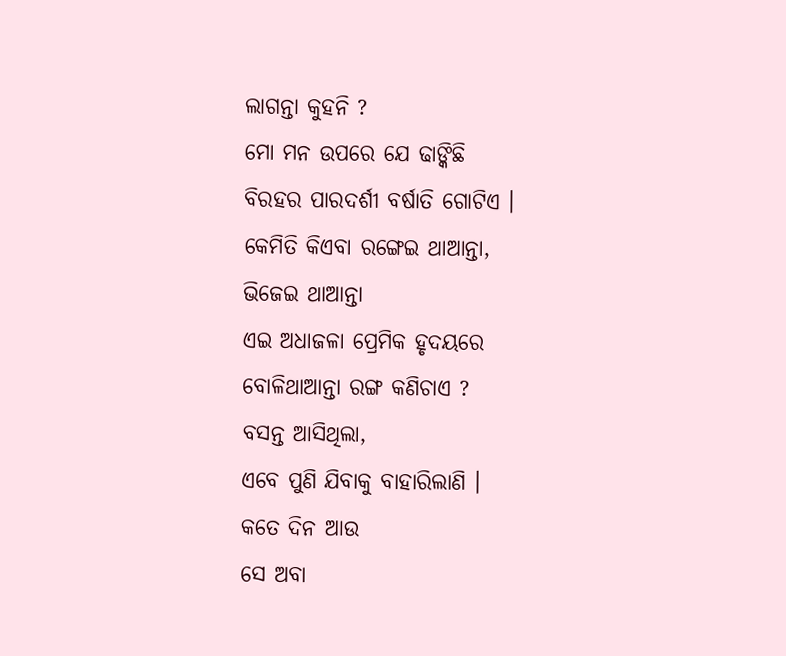ଲାଗନ୍ତା କୁହନି ?
ମୋ ମନ ଉପରେ ଯେ ଢାଙ୍କିଛି
ବିରହର ପାରଦର୍ଶୀ ବର୍ଷାତି ଗୋଟିଏ ।
କେମିତି କିଏବା ରଙ୍ଗେଇ ଥାଆନ୍ତା,
ଭିଜେଇ ଥାଆନ୍ତା
ଏଇ ଅଧାଜଳା ପ୍ରେମିକ ହୃଦୟରେ
ବୋଳିଥାଆନ୍ତା ରଙ୍ଗ କଣିଚାଏ ?
ବସନ୍ତ ଆସିଥିଲା,
ଏବେ ପୁଣି ଯିବାକୁ ବାହାରିଲାଣି ।
କତେ ଦିନ ଆଉ
ସେ ଅବା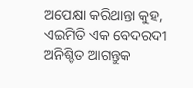ଅପେକ୍ଷା କରିଥାନ୍ତା କୁହ,
ଏଇମିତି ଏକ ବେଦରଦୀ
ଅନିଶ୍ଚିତ ଆଗନ୍ତୁକ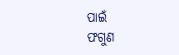ପାଇଁ
ଫଗୁଣ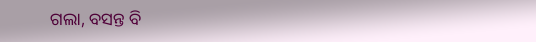ଗଲା, ବସନ୍ତ ବି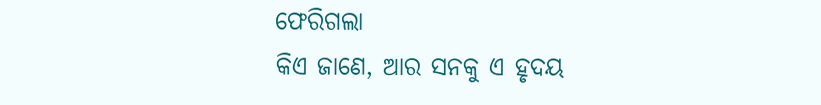ଫେରିଗଲା
କିଏ ଜାଣେ, ଆର ସନକୁ ଏ ହୃଦୟ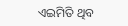ଏଇମିତି ଥିବ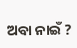ଅବା ନାଇଁ ?